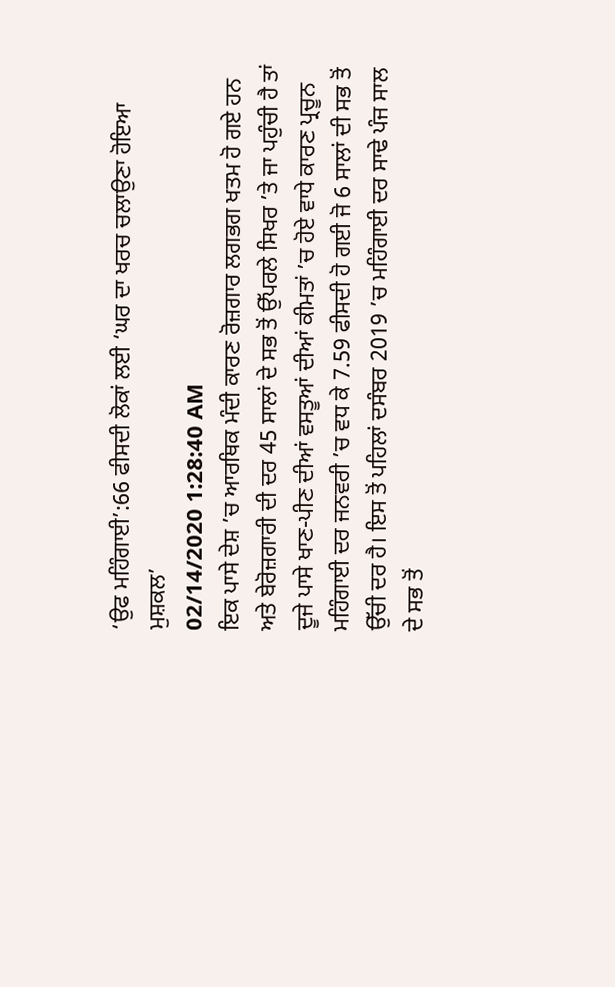‘ਉਫ ਮਹਿੰਗਾਈ’:66 ਫੀਸਦੀ ਲੋਕਾਂ ਲਈ ‘ਘਰ ਦਾ ਖਰਚ ਚਲਾਉਣਾ ਹੋਇਆ ਮੁਸ਼ਕਲ’
02/14/2020 1:28:40 AM
ਇਕ ਪਾਸੇ ਦੇਸ਼ ’ਚ ਆਰਥਿਕ ਮੰਦੀ ਕਾਰਣ ਰੋਜ਼ਗਾਰ ਲਗਭਗ ਖਤਮ ਹੋ ਗਏ ਹਨ ਅਤੇ ਬੇਰੋਜ਼ਗਾਰੀ ਦੀ ਦਰ 45 ਸਾਲਾਂ ਦੇ ਸਭ ਤੋਂ ਉੱਪਰਲੇ ਸਿਖਰ ’ਤੇ ਜਾ ਪਹੁੰਚੀ ਹੈ ਤਾਂ ਦੂਜੇ ਪਾਸੇ ਖਾਣ-ਪੀਣ ਦੀਆਂ ਵਸਤੂਆਂ ਦੀਆਂ ਕੀਮਤਾਂ ’ਚ ਹੋਏ ਵਾਧੇ ਕਾਰਣ ਪ੍ਰਚੂਨ ਮਹਿੰਗਾਈ ਦਰ ਜਨਵਰੀ ’ਚ ਵਧ ਕੇ 7.59 ਫੀਸਦੀ ਹੋ ਗਈ ਜੋ 6 ਸਾਲਾਂ ਦੀ ਸਭ ਤੋਂ ਉੱਚੀ ਦਰ ਹੈ। ਇਸ ਤੋਂ ਪਹਿਲਾਂ ਦਸੰਬਰ 2019 ’ਚ ਮਹਿੰਗਾਈ ਦਰ ਸਾਢੇ ਪੰਜ ਸਾਲ ਦੇ ਸਭ ਤੋਂ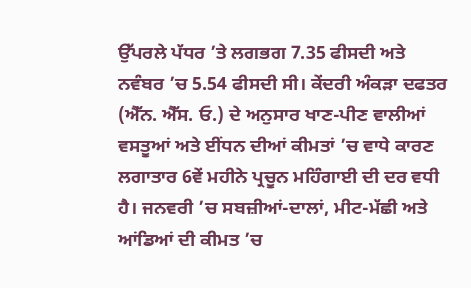ਉੱਪਰਲੇ ਪੱਧਰ ’ਤੇ ਲਗਭਗ 7.35 ਫੀਸਦੀ ਅਤੇ ਨਵੰਬਰ ’ਚ 5.54 ਫੀਸਦੀ ਸੀ। ਕੇਂਦਰੀ ਅੰਕੜਾ ਦਫਤਰ (ਐੱਨ. ਐੱਸ. ਓ.) ਦੇ ਅਨੁਸਾਰ ਖਾਣ-ਪੀਣ ਵਾਲੀਆਂ ਵਸਤੂਆਂ ਅਤੇ ਈਂਧਨ ਦੀਆਂ ਕੀਮਤਾਂ ’ਚ ਵਾਧੇ ਕਾਰਣ ਲਗਾਤਾਰ 6ਵੇਂ ਮਹੀਨੇ ਪ੍ਰਚੂਨ ਮਹਿੰਗਾਈ ਦੀ ਦਰ ਵਧੀ ਹੈ। ਜਨਵਰੀ ’ਚ ਸਬਜ਼ੀਆਂ-ਦਾਲਾਂ, ਮੀਟ-ਮੱਛੀ ਅਤੇ ਆਂਡਿਆਂ ਦੀ ਕੀਮਤ ’ਚ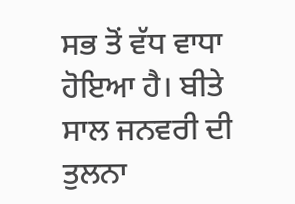ਸਭ ਤੋਂ ਵੱਧ ਵਾਧਾ ਹੋਇਆ ਹੈ। ਬੀਤੇ ਸਾਲ ਜਨਵਰੀ ਦੀ ਤੁਲਨਾ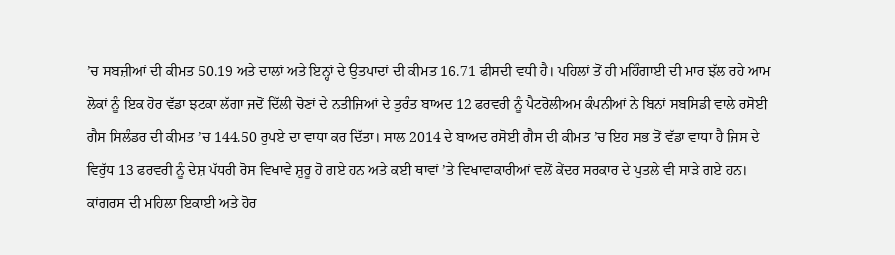’ਚ ਸਬਜ਼ੀਆਂ ਦੀ ਕੀਮਤ 50.19 ਅਤੇ ਦਾਲਾਂ ਅਤੇ ਇਨ੍ਹਾਂ ਦੇ ਉਤਪਾਦਾਂ ਦੀ ਕੀਮਤ 16.71 ਫੀਸਦੀ ਵਧੀ ਹੈ। ਪਹਿਲਾਂ ਤੋਂ ਹੀ ਮਹਿੰਗਾਈ ਦੀ ਮਾਰ ਝੱਲ ਰਹੇ ਆਮ ਲੋਕਾਂ ਨੂੰ ਇਕ ਹੋਰ ਵੱਡਾ ਝਟਕਾ ਲੱਗਾ ਜਦੋਂ ਦਿੱਲੀ ਚੋਣਾਂ ਦੇ ਨਤੀਜਿਆਂ ਦੇ ਤੁਰੰਤ ਬਾਅਦ 12 ਫਰਵਰੀ ਨੂੰ ਪੈਟਰੋਲੀਅਮ ਕੰਪਨੀਆਂ ਨੇ ਬਿਨਾਂ ਸਬਸਿਡੀ ਵਾਲੇ ਰਸੋਈ ਗੈਸ ਸਿਲੰਡਰ ਦੀ ਕੀਮਤ ’ਚ 144.50 ਰੁਪਏ ਦਾ ਵਾਧਾ ਕਰ ਦਿੱਤਾ। ਸਾਲ 2014 ਦੇ ਬਾਅਦ ਰਸੋਈ ਗੈਸ ਦੀ ਕੀਮਤ ’ਚ ਇਹ ਸਭ ਤੋਂ ਵੱਡਾ ਵਾਧਾ ਹੈ ਜਿਸ ਦੇ ਵਿਰੁੱਧ 13 ਫਰਵਰੀ ਨੂੰ ਦੇਸ਼ ਪੱਧਰੀ ਰੋਸ ਵਿਖਾਵੇ ਸ਼ੁਰੂ ਹੋ ਗਏ ਹਨ ਅਤੇ ਕਈ ਥਾਵਾਂ ’ਤੇ ਵਿਖਾਵਾਕਾਰੀਆਂ ਵਲੋਂ ਕੇਂਦਰ ਸਰਕਾਰ ਦੇ ਪੁਤਲੇ ਵੀ ਸਾੜੇ ਗਏ ਹਨ। ਕਾਂਗਰਸ ਦੀ ਮਹਿਲਾ ਇਕਾਈ ਅਤੇ ਹੋਰ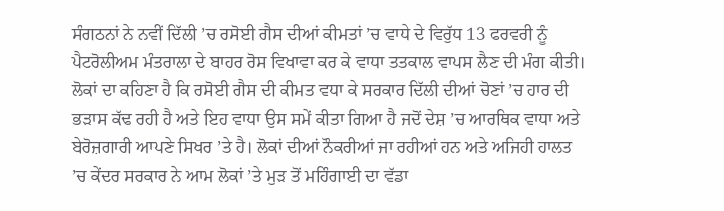ਸੰਗਠਨਾਂ ਨੇ ਨਵੀਂ ਦਿੱਲੀ ’ਚ ਰਸੋਈ ਗੈਸ ਦੀਆਂ ਕੀਮਤਾਂ ’ਚ ਵਾਧੇ ਦੇ ਵਿਰੁੱਧ 13 ਫਰਵਰੀ ਨੂੰ ਪੈਟਰੋਲੀਅਮ ਮੰਤਰਾਲਾ ਦੇ ਬਾਹਰ ਰੋਸ ਵਿਖਾਵਾ ਕਰ ਕੇ ਵਾਧਾ ਤਤਕਾਲ ਵਾਪਸ ਲੈਣ ਦੀ ਮੰਗ ਕੀਤੀ। ਲੋਕਾਂ ਦਾ ਕਹਿਣਾ ਹੈ ਕਿ ਰਸੋਈ ਗੈਸ ਦੀ ਕੀਮਤ ਵਧਾ ਕੇ ਸਰਕਾਰ ਦਿੱਲੀ ਦੀਆਂ ਚੋਣਾਂ ’ਚ ਹਾਰ ਦੀ ਭੜਾਸ ਕੱਢ ਰਹੀ ਹੈ ਅਤੇ ਇਹ ਵਾਧਾ ਉਸ ਸਮੇਂ ਕੀਤਾ ਗਿਆ ਹੈ ਜਦੋਂ ਦੇਸ਼ ’ਚ ਆਰਥਿਕ ਵਾਧਾ ਅਤੇ ਬੇਰੋਜ਼ਗਾਰੀ ਆਪਣੇ ਸਿਖਰ ’ਤੇ ਹੈ। ਲੋਕਾਂ ਦੀਆਂ ਨੌਕਰੀਆਂ ਜਾ ਰਹੀਆਂ ਹਨ ਅਤੇ ਅਜਿਹੀ ਹਾਲਤ ’ਚ ਕੇਂਦਰ ਸਰਕਾਰ ਨੇ ਆਮ ਲੋਕਾਂ ’ਤੇ ਮੁੜ ਤੋਂ ਮਹਿੰਗਾਈ ਦਾ ਵੱਡਾ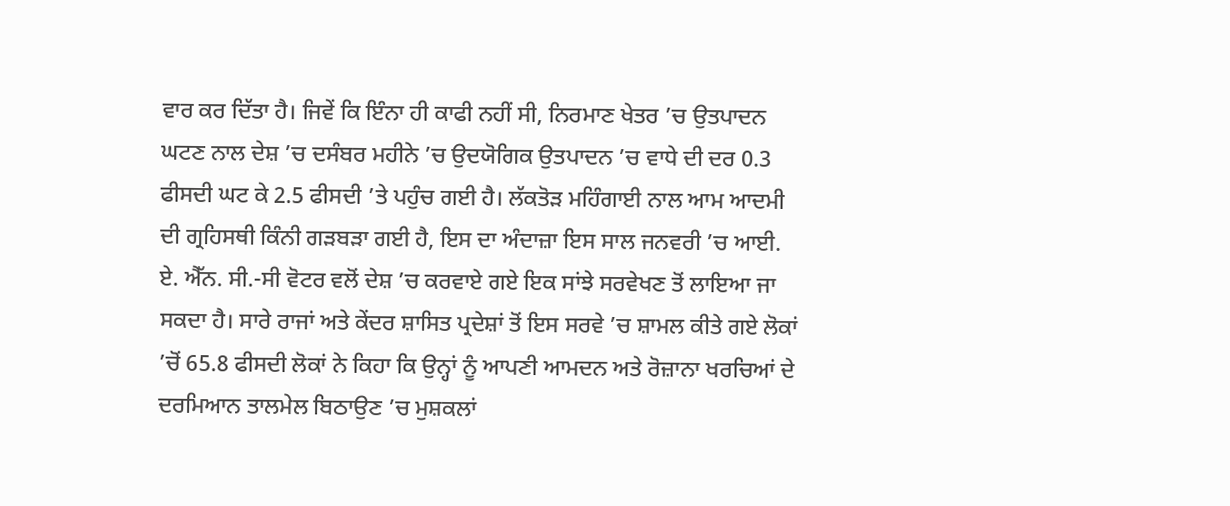ਵਾਰ ਕਰ ਦਿੱਤਾ ਹੈ। ਜਿਵੇਂ ਕਿ ਇੰਨਾ ਹੀ ਕਾਫੀ ਨਹੀਂ ਸੀ, ਨਿਰਮਾਣ ਖੇਤਰ ’ਚ ਉਤਪਾਦਨ ਘਟਣ ਨਾਲ ਦੇਸ਼ ’ਚ ਦਸੰਬਰ ਮਹੀਨੇ ’ਚ ਉਦਯੋਗਿਕ ਉਤਪਾਦਨ ’ਚ ਵਾਧੇ ਦੀ ਦਰ 0.3 ਫੀਸਦੀ ਘਟ ਕੇ 2.5 ਫੀਸਦੀ ’ਤੇ ਪਹੁੰਚ ਗਈ ਹੈ। ਲੱਕਤੋੜ ਮਹਿੰਗਾਈ ਨਾਲ ਆਮ ਆਦਮੀ ਦੀ ਗ੍ਰਹਿਸਥੀ ਕਿੰਨੀ ਗੜਬੜਾ ਗਈ ਹੈ, ਇਸ ਦਾ ਅੰਦਾਜ਼ਾ ਇਸ ਸਾਲ ਜਨਵਰੀ ’ਚ ਆਈ. ਏ. ਐੱਨ. ਸੀ.-ਸੀ ਵੋਟਰ ਵਲੋਂ ਦੇਸ਼ ’ਚ ਕਰਵਾਏ ਗਏ ਇਕ ਸਾਂਝੇ ਸਰਵੇਖਣ ਤੋਂ ਲਾਇਆ ਜਾ ਸਕਦਾ ਹੈ। ਸਾਰੇ ਰਾਜਾਂ ਅਤੇ ਕੇਂਦਰ ਸ਼ਾਸਿਤ ਪ੍ਰਦੇਸ਼ਾਂ ਤੋਂ ਇਸ ਸਰਵੇ ’ਚ ਸ਼ਾਮਲ ਕੀਤੇ ਗਏ ਲੋਕਾਂ ’ਚੋਂ 65.8 ਫੀਸਦੀ ਲੋਕਾਂ ਨੇ ਕਿਹਾ ਕਿ ਉਨ੍ਹਾਂ ਨੂੰ ਆਪਣੀ ਆਮਦਨ ਅਤੇ ਰੋਜ਼ਾਨਾ ਖਰਚਿਆਂ ਦੇ ਦਰਮਿਆਨ ਤਾਲਮੇਲ ਬਿਠਾਉਣ ’ਚ ਮੁਸ਼ਕਲਾਂ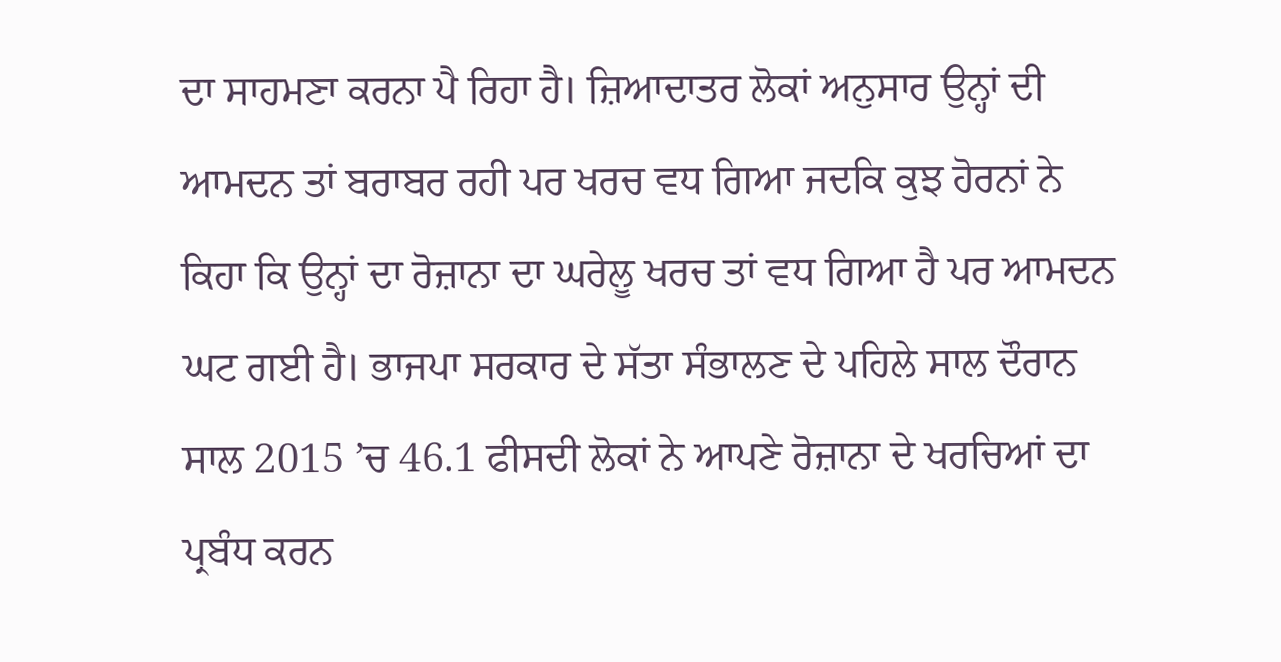ਦਾ ਸਾਹਮਣਾ ਕਰਨਾ ਪੈ ਰਿਹਾ ਹੈ। ਜ਼ਿਆਦਾਤਰ ਲੋਕਾਂ ਅਨੁਸਾਰ ਉਨ੍ਹਾਂ ਦੀ ਆਮਦਨ ਤਾਂ ਬਰਾਬਰ ਰਹੀ ਪਰ ਖਰਚ ਵਧ ਗਿਆ ਜਦਕਿ ਕੁਝ ਹੋਰਨਾਂ ਨੇ ਕਿਹਾ ਕਿ ਉਨ੍ਹਾਂ ਦਾ ਰੋਜ਼ਾਨਾ ਦਾ ਘਰੇਲੂ ਖਰਚ ਤਾਂ ਵਧ ਗਿਆ ਹੈ ਪਰ ਆਮਦਨ ਘਟ ਗਈ ਹੈ। ਭਾਜਪਾ ਸਰਕਾਰ ਦੇ ਸੱਤਾ ਸੰਭਾਲਣ ਦੇ ਪਹਿਲੇ ਸਾਲ ਦੌਰਾਨ ਸਾਲ 2015 ’ਚ 46.1 ਫੀਸਦੀ ਲੋਕਾਂ ਨੇ ਆਪਣੇ ਰੋਜ਼ਾਨਾ ਦੇ ਖਰਚਿਆਂ ਦਾ ਪ੍ਰਬੰਧ ਕਰਨ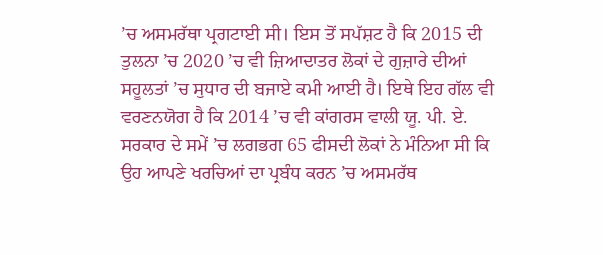’ਚ ਅਸਮਰੱਥਾ ਪ੍ਰਗਟਾਈ ਸੀ। ਇਸ ਤੋਂ ਸਪੱਸ਼ਟ ਹੈ ਕਿ 2015 ਦੀ ਤੁਲਨਾ ’ਚ 2020 ’ਚ ਵੀ ਜ਼ਿਆਦਾਤਰ ਲੋਕਾਂ ਦੇ ਗੁਜ਼ਾਰੇ ਦੀਆਂ ਸਹੂਲਤਾਂ ’ਚ ਸੁਧਾਰ ਦੀ ਬਜਾਏ ਕਮੀ ਆਈ ਹੈ। ਇਥੇ ਇਹ ਗੱਲ ਵੀ ਵਰਣਨਯੋਗ ਹੈ ਕਿ 2014 ’ਚ ਵੀ ਕਾਂਗਰਸ ਵਾਲੀ ਯੂ. ਪੀ. ਏ. ਸਰਕਾਰ ਦੇ ਸਮੇਂ ’ਚ ਲਗਭਗ 65 ਫੀਸਦੀ ਲੋਕਾਂ ਨੇ ਮੰਨਿਆ ਸੀ ਕਿ ਉਹ ਆਪਣੇ ਖਰਚਿਆਂ ਦਾ ਪ੍ਰਬੰਧ ਕਰਨ ’ਚ ਅਸਮਰੱਥ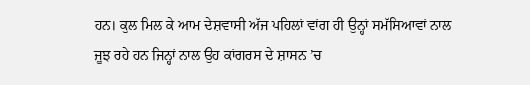ਹਨ। ਕੁਲ ਮਿਲ ਕੇ ਆਮ ਦੇਸ਼ਵਾਸੀ ਅੱਜ ਪਹਿਲਾਂ ਵਾਂਗ ਹੀ ਉਨ੍ਹਾਂ ਸਮੱਸਿਆਵਾਂ ਨਾਲ ਜੂਝ ਰਹੇ ਹਨ ਜਿਨ੍ਹਾਂ ਨਾਲ ਉਹ ਕਾਂਗਰਸ ਦੇ ਸ਼ਾਸਨ ’ਚ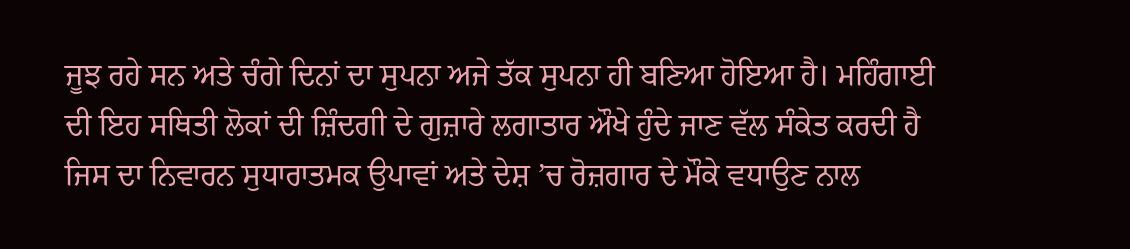ਜੂਝ ਰਹੇ ਸਨ ਅਤੇ ਚੰਗੇ ਦਿਨਾਂ ਦਾ ਸੁਪਨਾ ਅਜੇ ਤੱਕ ਸੁਪਨਾ ਹੀ ਬਣਿਆ ਹੋਇਆ ਹੈ। ਮਹਿੰਗਾਈ ਦੀ ਇਹ ਸਥਿਤੀ ਲੋਕਾਂ ਦੀ ਜ਼ਿੰਦਗੀ ਦੇ ਗੁਜ਼ਾਰੇ ਲਗਾਤਾਰ ਔਖੇ ਹੁੰਦੇ ਜਾਣ ਵੱਲ ਸੰਕੇਤ ਕਰਦੀ ਹੈ ਜਿਸ ਦਾ ਨਿਵਾਰਨ ਸੁਧਾਰਾਤਮਕ ਉਪਾਵਾਂ ਅਤੇ ਦੇਸ਼ ’ਚ ਰੋਜ਼ਗਾਰ ਦੇ ਮੌਕੇ ਵਧਾਉਣ ਨਾਲ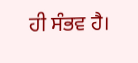ਹੀ ਸੰਭਵ ਹੈ।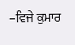–ਵਿਜੇ ਕੁਮਾਰ